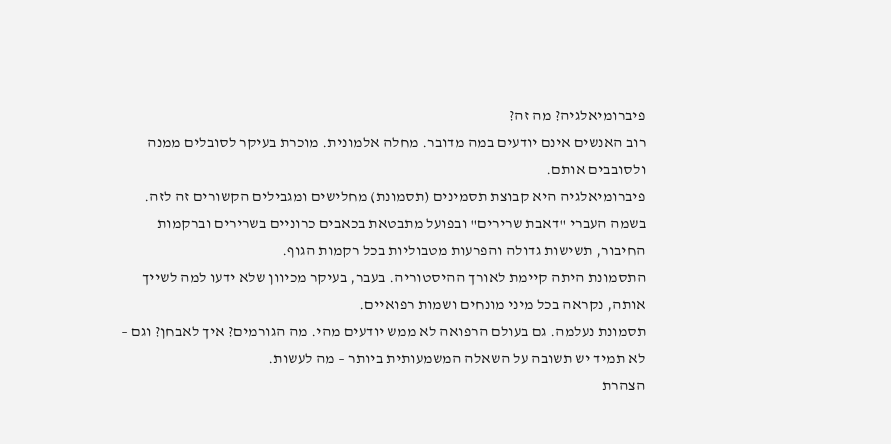פיברומיאלגיה? מה זה?
רוב האנשים אינם יודעים במה מדובר. מחלה אלמונית. מוכרת בעיקר לסובלים ממנה ולסובבים אותם.
פיברומיאלגיה היא קבוצת תסמינים (תסמונת) מחלישים ומגבילים הקשורים זה לזה. בשמה העברי "דאבת שרירים" ובפועל מתבטאת בכאבים כרוניים בשרירים וברקמות החיבור, תשישות גדולה והפרעות מטבוליות בכל רקמות הגוף.
התסמונת היתה קיימת לאורך ההיסטוריה. בעבר, בעיקר מכיוון שלא ידעו למה לשייך אותה, נקראה בכל מיני מונחים ושמות רפואיים.
תסמונת נעלמה. גם בעולם הרפואה לא ממש יודעים מהי. מה הגורמים? איך לאבחן? וגם – לא תמיד יש תשובה על השאלה המשמעותית ביותר – מה לעשות.
הצהרת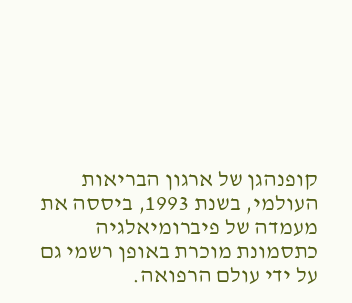קופנהגן של ארגון הבריאות העולמי, בשנת 1993, ביססה את מעמדה של פיברומיאלגיה כתסמונת מוכרת באופן רשמי גם על ידי עולם הרפואה.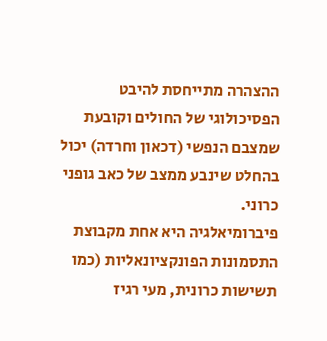ההצהרה מתייחסת להיבט הפסיכולוגי של החולים וקובעת שמצבם הנפשי (דכאון וחרדה) יכול בהחלט שינבע ממצב של כאב גופני כרוני.
פיברומיאלגיה היא אחת מקבוצת התסמונות הפונקציונאליות (כמו תשישות כרונית, מעי רגיז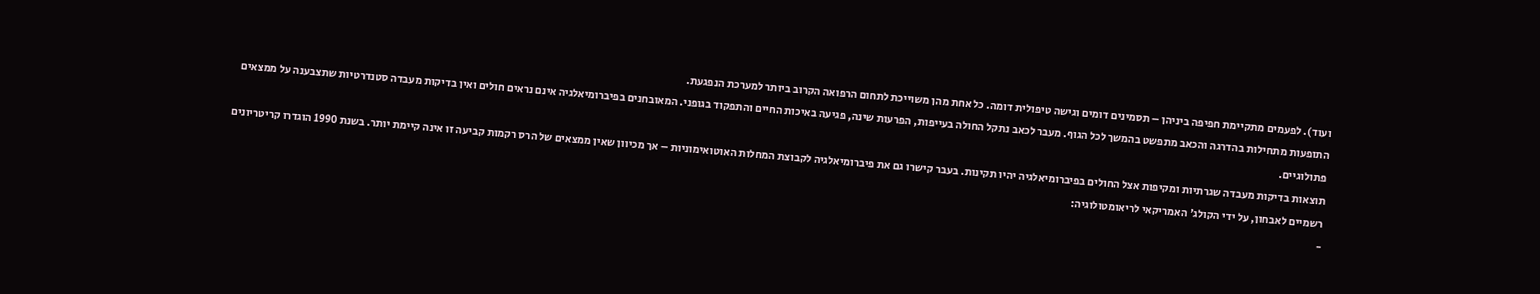ועוד). לפעמים מתקיימת חפיפה ביניהן – תסמינים דומים וגישה טיפולית דומה. כל אחת מהן משוייכת לתחום הרפואה הקרוב ביותר למערכת הנפגעת.
התופעות מתחילות בהדרגה והכאב מתפשט בהמשך לכל הגוף. מעבר לכאב נתקל החולה בעייפות, הפרעות שינה, פגיעה באיכות החיים והתפקוד בגופני. המאובחנים בפיברומיאלגיה אינם נראים חולים ואין בדיקות מעבדה סטנדרטיות שתצבענה על ממצאים פתולוגיים.
תוצאות בדיקות מעבדה שגרתיות ומקיפות אצל החולים בפיברומיאלגיה יהיו תקינות. בעבר קישרו גם את פיברומיאלגיה לקבוצת המחלות האוטואימוניות – אך מכיוון שאין ממצאים של הרס רקמות קביעה זו אינה קיימת יותר. בשנת 1990 הוגדרו קריטריונים רשמיים לאבחון, על ידי הקולג' האמריקאי לריאומטולוגיה:
-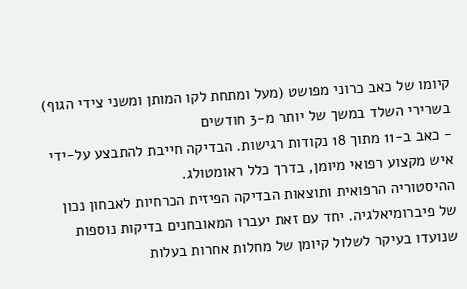קיומו של כאב כרוני מפושט (מעל ומתחת לקו המותן ומשני צידי הגוף) בשרירי השלד במשך של יותר מ-3 חודשים
- כאב ב-11 מתוך 18 נקודות רגישות. הבדיקה חייבת להתבצע על-ידי איש מקצוע רפואי מיומן, בדרך כלל ראומטולג.
ההיסטוריה הרפואית ותוצאות הבדיקה הפיזית הכרחיות לאבחון נכון של פיברומיאלגיה. יחד עם זאת יעברו המאובחנים בדיקות נוספות שנועדו בעיקר לשלול קיומן של מחלות אחרות בעלות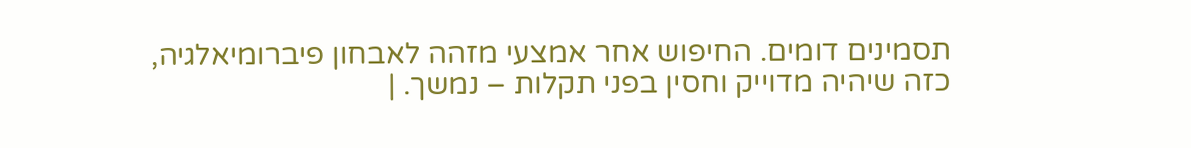תסמינים דומים. החיפוש אחר אמצעי מזהה לאבחון פיברומיאלגיה, כזה שיהיה מדוייק וחסין בפני תקלות – נמשך. |